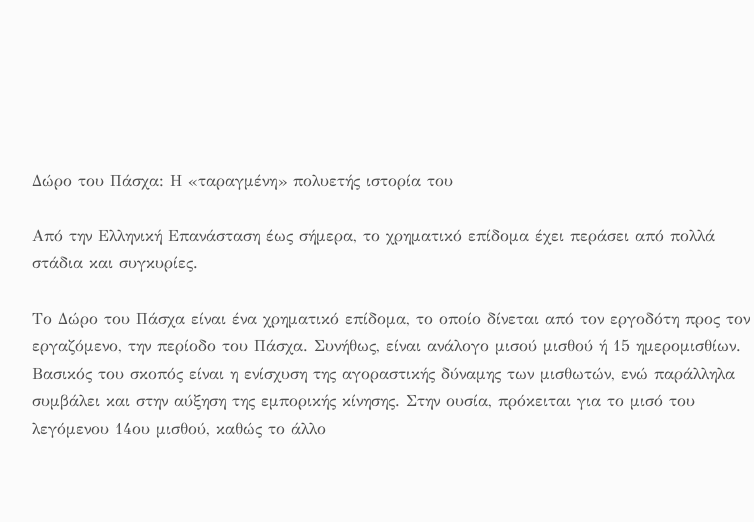Δώρο του Πάσχα: Η «ταραγμένη» πολυετής ιστορία του

Από την Ελληνική Επανάσταση έως σήμερα, το χρηματικό επίδομα έχει περάσει από πολλά στάδια και συγκυρίες.

Το Δώρο του Πάσχα είναι ένα χρηματικό επίδομα, το οποίο δίνεται από τον εργοδότη προς τον εργαζόμενο, την περίοδο του Πάσχα. Συνήθως, είναι ανάλογο μισού μισθού ή 15 ημερομισθίων. Βασικός του σκοπός είναι η ενίσχυση της αγοραστικής δύναμης των μισθωτών, ενώ παράλληλα συμβάλει και στην αύξηση της εμπορικής κίνησης. Στην ουσία, πρόκειται για το μισό του λεγόμενου 14ου μισθού, καθώς το άλλο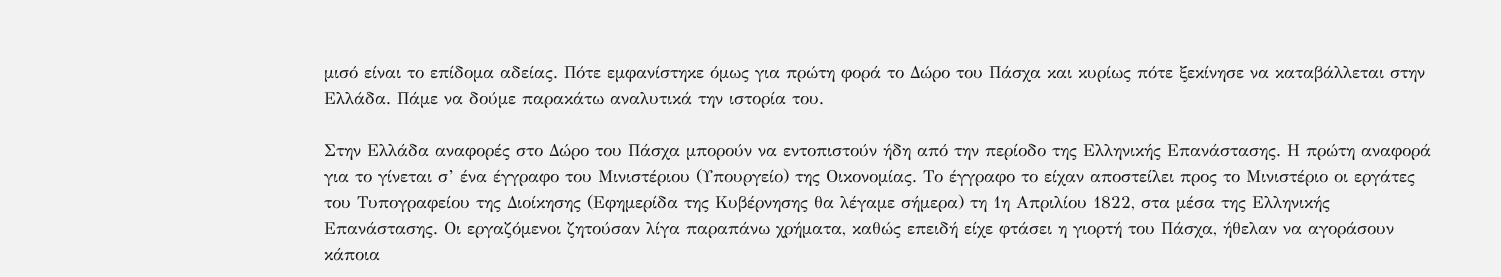μισό είναι το επίδομα αδείας. Πότε εμφανίστηκε όμως για πρώτη φορά το Δώρο του Πάσχα και κυρίως πότε ξεκίνησε να καταβάλλεται στην Ελλάδα. Πάμε να δούμε παρακάτω αναλυτικά την ιστορία του.

Στην Ελλάδα αναφορές στο Δώρο του Πάσχα μπορούν να εντοπιστούν ήδη από την περίοδο της Ελληνικής Επανάστασης. Η πρώτη αναφορά για το γίνεται σ’ ένα έγγραφο του Μινιστέριου (Υπουργείο) της Οικονομίας. Το έγγραφο το είχαν αποστείλει προς το Μινιστέριο οι εργάτες του Τυπογραφείου της Διοίκησης (Εφημερίδα της Κυβέρνησης θα λέγαμε σήμερα) τη 1η Απριλίου 1822, στα μέσα της Ελληνικής Επανάστασης. Οι εργαζόμενοι ζητούσαν λίγα παραπάνω χρήματα, καθώς επειδή είχε φτάσει η γιορτή του Πάσχα, ήθελαν να αγοράσουν κάποια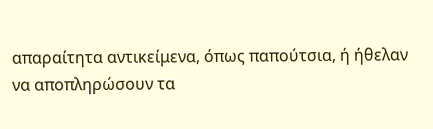απαραίτητα αντικείμενα, όπως παπούτσια, ή ήθελαν να αποπληρώσουν τα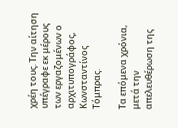χρέη τους. Την αίτηση υπέγραφε εκ μέρους των εργαζομένων ο αρχιτυπογράφος, Κωνσταντίνος Τόμπρας.

Τα επόμενα χρόνια, μετά την απελευθέρωση της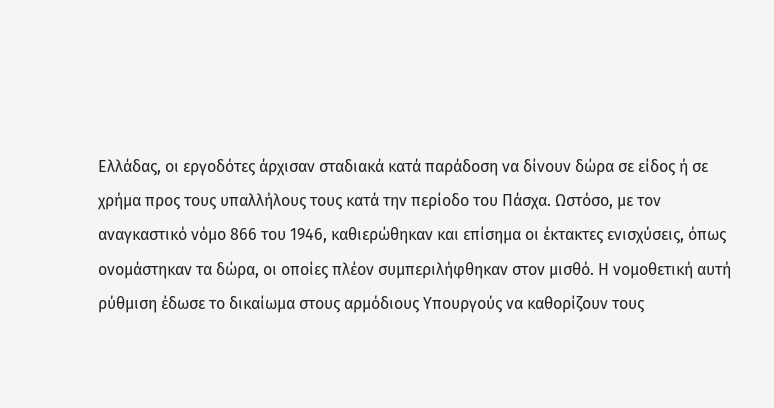Ελλάδας, οι εργοδότες άρχισαν σταδιακά κατά παράδοση να δίνουν δώρα σε είδος ή σε χρήμα προς τους υπαλλήλους τους κατά την περίοδο του Πάσχα. Ωστόσο, με τον αναγκαστικό νόμο 866 του 1946, καθιερώθηκαν και επίσημα οι έκτακτες ενισχύσεις, όπως ονομάστηκαν τα δώρα, οι οποίες πλέον συμπεριλήφθηκαν στον μισθό. Η νομοθετική αυτή ρύθμιση έδωσε το δικαίωμα στους αρμόδιους Υπουργούς να καθορίζουν τους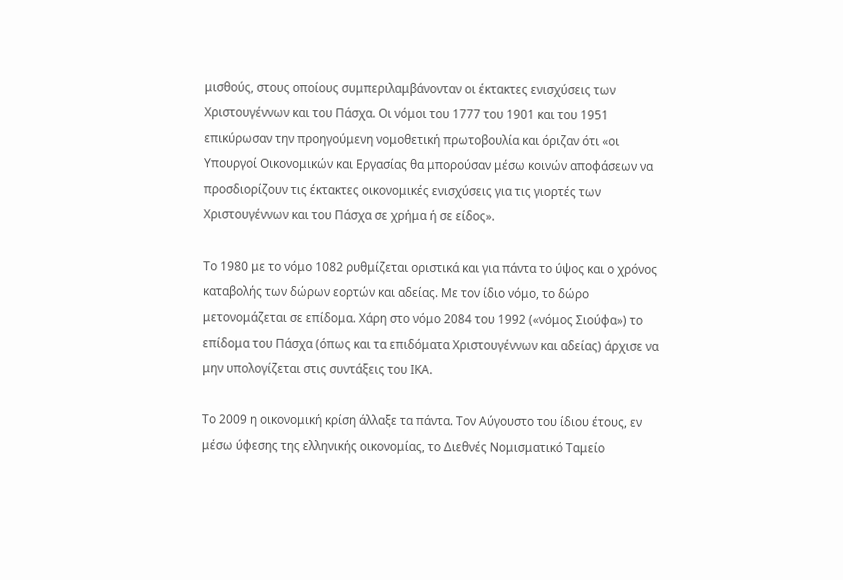μισθούς, στους οποίους συμπεριλαμβάνονταν οι έκτακτες ενισχύσεις των Χριστουγέννων και του Πάσχα. Οι νόμοι του 1777 του 1901 και του 1951 επικύρωσαν την προηγούμενη νομοθετική πρωτοβουλία και όριζαν ότι «οι Υπουργοί Οικονομικών και Εργασίας θα μπορούσαν μέσω κοινών αποφάσεων να προσδιορίζουν τις έκτακτες οικονομικές ενισχύσεις για τις γιορτές των Χριστουγέννων και του Πάσχα σε χρήμα ή σε είδος».

Το 1980 με το νόμο 1082 ρυθμίζεται οριστικά και για πάντα το ύψος και ο χρόνος καταβολής των δώρων εορτών και αδείας. Με τον ίδιο νόμο, το δώρο μετονομάζεται σε επίδομα. Χάρη στο νόμο 2084 του 1992 («νόμος Σιούφα») το επίδομα του Πάσχα (όπως και τα επιδόματα Χριστουγέννων και αδείας) άρχισε να μην υπολογίζεται στις συντάξεις του ΙΚΑ.

Το 2009 η οικονομική κρίση άλλαξε τα πάντα. Τον Αύγουστο του ίδιου έτους, εν μέσω ύφεσης της ελληνικής οικονομίας, το Διεθνές Νομισματικό Ταμείο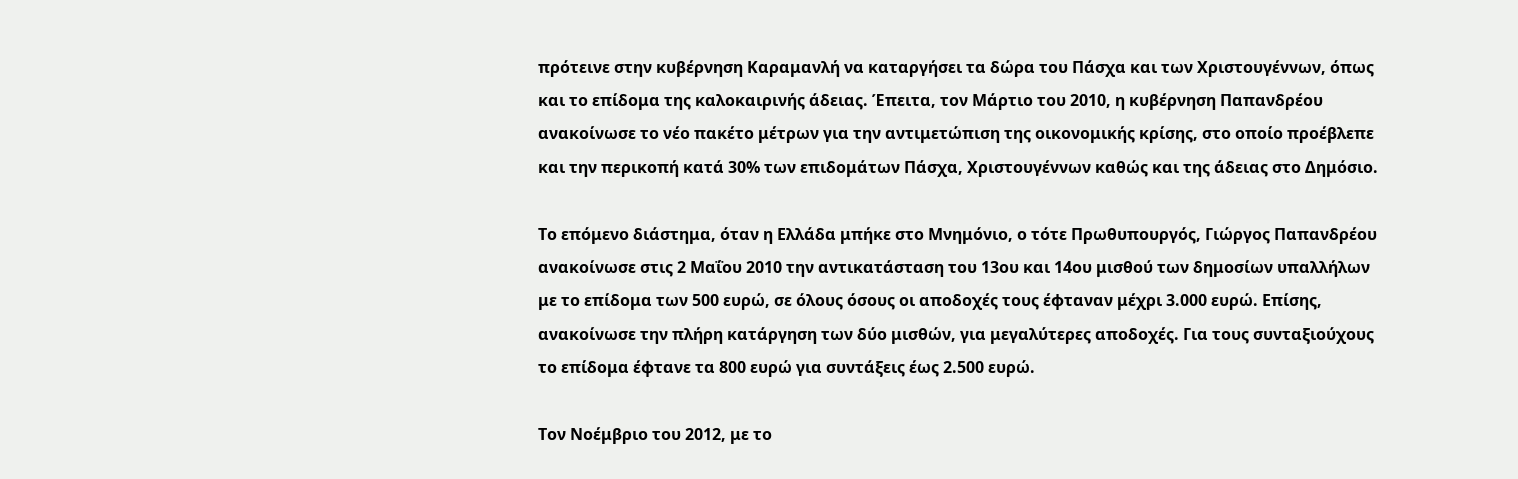πρότεινε στην κυβέρνηση Καραμανλή να καταργήσει τα δώρα του Πάσχα και των Χριστουγέννων, όπως και το επίδομα της καλοκαιρινής άδειας. Έπειτα, τον Μάρτιο του 2010, η κυβέρνηση Παπανδρέου ανακοίνωσε το νέο πακέτο μέτρων για την αντιμετώπιση της οικονομικής κρίσης, στο οποίο προέβλεπε και την περικοπή κατά 30% των επιδομάτων Πάσχα, Χριστουγέννων καθώς και της άδειας στο Δημόσιο.

Το επόμενο διάστημα, όταν η Ελλάδα μπήκε στο Μνημόνιο, ο τότε Πρωθυπουργός, Γιώργος Παπανδρέου ανακοίνωσε στις 2 Μαΐου 2010 την αντικατάσταση του 13ου και 14ου μισθού των δημοσίων υπαλλήλων με το επίδομα των 500 ευρώ, σε όλους όσους οι αποδοχές τους έφταναν μέχρι 3.000 ευρώ. Επίσης, ανακοίνωσε την πλήρη κατάργηση των δύο μισθών, για μεγαλύτερες αποδοχές. Για τους συνταξιούχους το επίδομα έφτανε τα 800 ευρώ για συντάξεις έως 2.500 ευρώ.

Τον Νοέμβριο του 2012, με το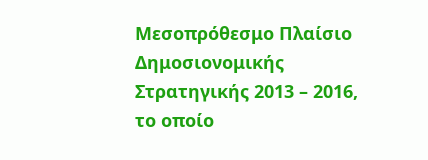Μεσοπρόθεσμο Πλαίσιο Δημοσιονομικής Στρατηγικής 2013 – 2016, το οποίο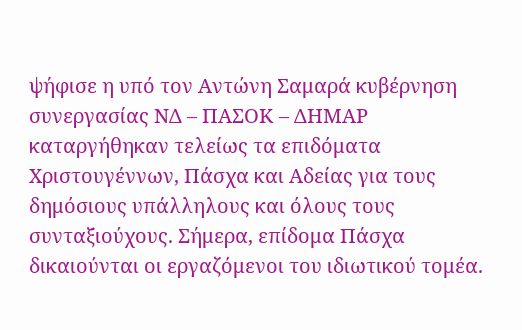ψήφισε η υπό τον Αντώνη Σαμαρά κυβέρνηση συνεργασίας ΝΔ – ΠΑΣΟΚ – ΔΗΜΑΡ καταργήθηκαν τελείως τα επιδόματα Χριστουγέννων, Πάσχα και Αδείας για τους δημόσιους υπάλληλους και όλους τους συνταξιούχους. Σήμερα, επίδομα Πάσχα δικαιούνται οι εργαζόμενοι του ιδιωτικού τομέα.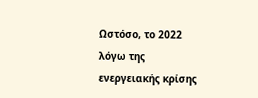Ωστόσο, το 2022 λόγω της ενεργειακής κρίσης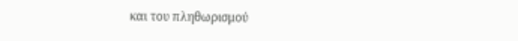και του πληθωρισμού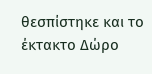θεσπίστηκε και το έκτακτο Δώρο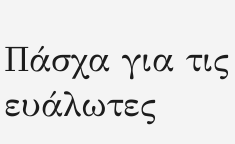Πάσχα για τις ευάλωτες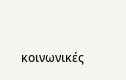κοινωνικές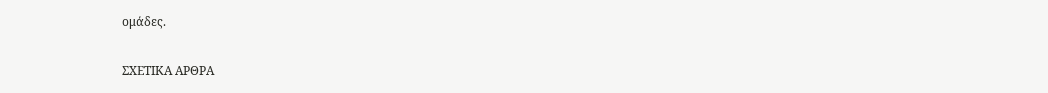ομάδες.

ΣΧΕΤΙΚΑ ΑΡΘΡΑ